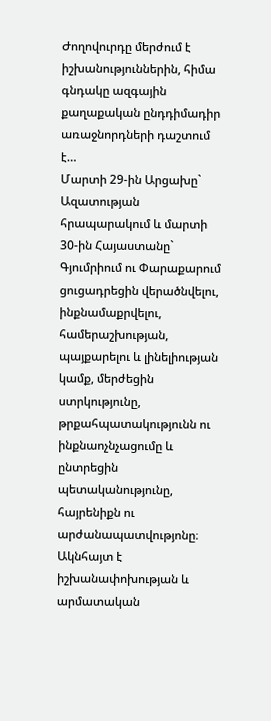Ժողովուրդը մերժում է իշխանություններին, հիմա գնդակը ազգային քաղաքական ընդդիմադիր առաջնորդների դաշտում է…
Մարտի 29-ին Արցախը` Ազատության հրապարակում և մարտի 30-ին Հայաստանը` Գյումրիում ու Փարաքարում ցուցադրեցին վերածնվելու, ինքնամաքրվելու, համերաշխության, պայքարելու և լինելիության կամք, մերժեցին ստրկությունը, թրքահպատակությունն ու ինքնաոչնչացումը և ընտրեցին պետականությունը, հայրենիքն ու արժանապատվությոնը։ Ակնհայտ է իշխանափոխության և արմատական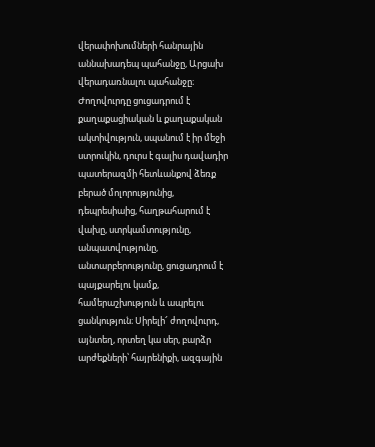վերափոխումների հանրային աննախադեպ պահանջը, Արցախ վերադառնալու պահանջը։ Ժողովուրդը ցուցադրում է քաղաքացիական և քաղաքական ակտիվություն, սպանում է իր մեջի ստրուկին, դուրս է գալիս դավադիր պատերազմի հետևանքով ձեռք բերած մոլորությունից, դեպրեսիաից, հաղթահարում է վախը, ստրկամտությունը, անպատվությունը, անտարբերությունը, ցուցադրում է պայքարելու կամք, համերաշխություն և ապրելու ցանկություն։ Սիրելի՜ ժողովուրդ,
այնտեղ, որտեղ կա սեր, բարձր արժեքների՝ հայրենիքի, ազգային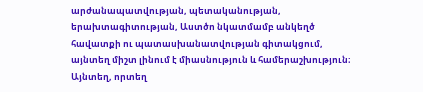արժանապատվության, պետականության, երախտագիտության, Աստծո նկատմամբ անկեղծ հավատքի ու պատասխանատվության գիտակցում, այնտեղ միշտ լինում է միասնություն և համերաշխություն։ Այնտեղ, որտեղ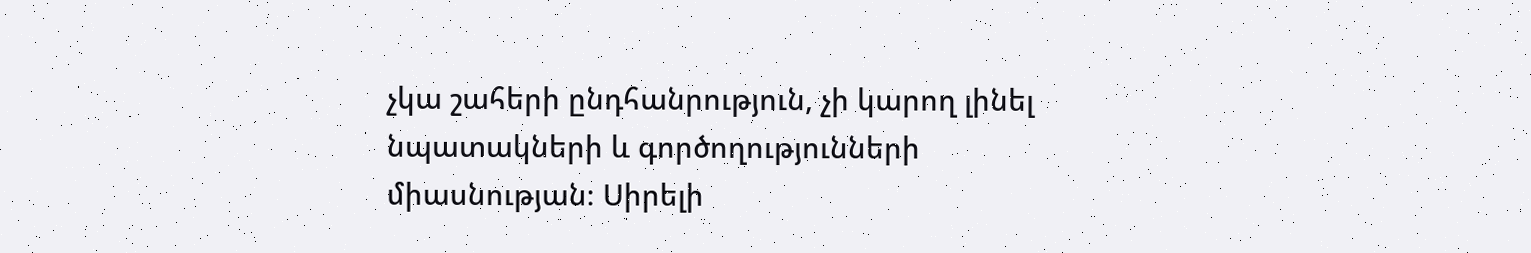չկա շահերի ընդհանրություն, չի կարող լինել նպատակների և գործողությունների միասնության։ Սիրելի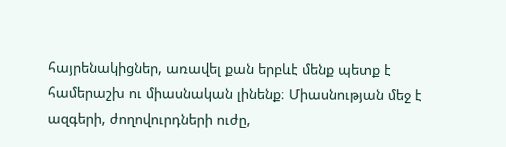հայրենակիցներ, առավել քան երբևէ մենք պետք է համերաշխ ու միասնական լինենք։ Միասնության մեջ է ազգերի, ժողովուրդների ուժը,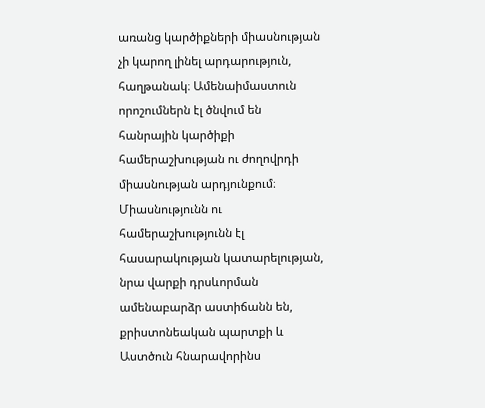առանց կարծիքների միասնության չի կարող լինել արդարություն, հաղթանակ։ Ամենաիմաստուն որոշումներն էլ ծնվում են հանրային կարծիքի համերաշխության ու ժողովրդի միասնության արդյունքում։ Միասնությունն ու համերաշխությունն էլ հասարակության կատարելության, նրա վարքի դրսևորման ամենաբարձր աստիճանն են, քրիստոնեական պարտքի և Աստծուն հնարավորինս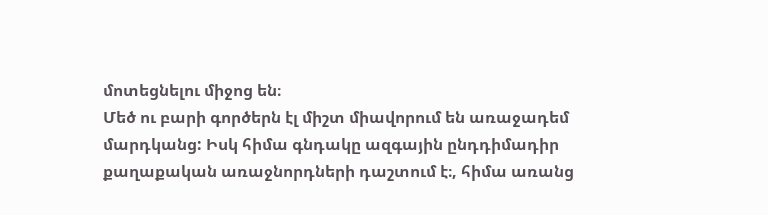մոտեցնելու միջոց են։
Մեծ ու բարի գործերն էլ միշտ միավորում են առաջադեմ մարդկանց: Իսկ հիմա գնդակը ազգային ընդդիմադիր քաղաքական առաջնորդների դաշտում է։, հիմա առանց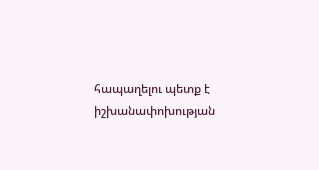հապաղելու պետք է իշխանափոխության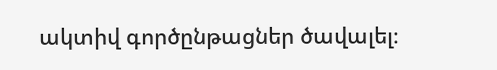ակտիվ գործընթացներ ծավալել։